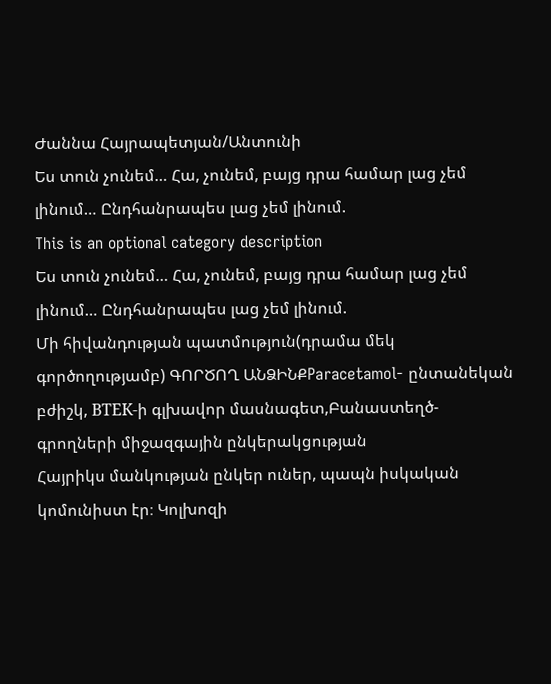Ժաննա Հայրապետյան/Անտունի
Ես տուն չունեմ… Հա, չունեմ, բայց դրա համար լաց չեմ լինում… Ընդհանրապես լաց չեմ լինում.
This is an optional category description
Ես տուն չունեմ… Հա, չունեմ, բայց դրա համար լաց չեմ լինում… Ընդհանրապես լաց չեմ լինում.
Մի հիվանդության պատմություն(դրամա մեկ գործողությամբ) ԳՈՐԾՈՂ ԱՆՁԻՆՔParacetamol- ընտանեկան բժիշկ, ВТЕК-ի գլխավոր մասնագետ,Բանաստեղծ- գրողների միջազգային ընկերակցության
Հայրիկս մանկության ընկեր ուներ, պապն իսկական կոմունիստ էր։ Կոլխոզի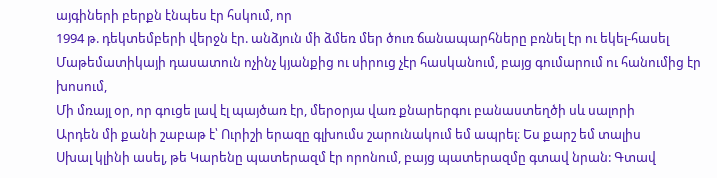այգիների բերքն էնպես էր հսկում, որ
1994 թ. դեկտեմբերի վերջն էր. անձյուն մի ձմեռ մեր ծուռ ճանապարհները բռնել էր ու եկել-հասել
Մաթեմատիկայի դասատուն ոչինչ կյանքից ու սիրուց չէր հասկանում, բայց գումարում ու հանումից էր խոսում,
Մի մռայլ օր, որ գուցե լավ էլ պայծառ էր, մերօրյա վառ քնարերգու բանաստեղծի սև սալորի
Արդեն մի քանի շաբաթ է՝ Ուրիշի երազը գլխումս շարունակում եմ ապրել։ Ես քարշ եմ տալիս
Սխալ կլինի ասել, թե Կարենը պատերազմ էր որոնում, բայց պատերազմը գտավ նրան: Գտավ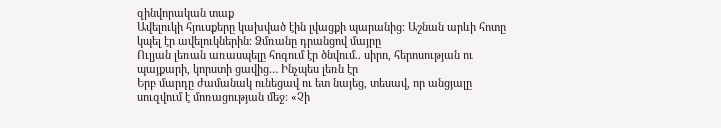զինվորական տաք
Ավելուկի հյուսքերը կախված էին լվացքի պարանից։ Աշնան արևի հոտը կպել էր ավելուկներին։ Ձմռանը դրանցով մայրը
Ուլյան լեռան առասպելը հոգում էր ծնվում.. սիրո, հերոսության ու պայքարի, կորստի ցավից… Ինչպես լեռն էր
Երբ մարդը ժամանակ ունեցավ ու ետ նայեց, տեսավ, որ անցյալը սուզվում է մոռացության մեջ։ «Չի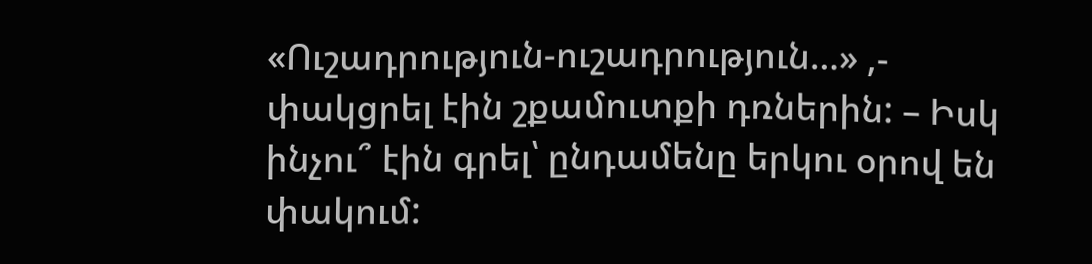«Ուշադրություն-ուշադրություն…» ,- փակցրել էին շքամուտքի դռներին: – Իսկ ինչու՞ էին գրել՝ ընդամենը երկու օրով են փակում: